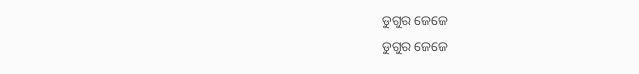ଡୁଗୁର ଜେଜେ
ଡୁଗୁର ଜେଜେ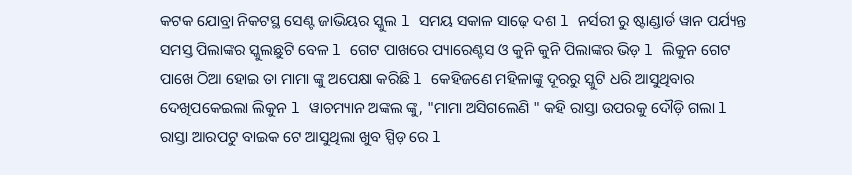କଟକ ଯୋବ୍ରା ନିକଟସ୍ଥ ସେଣ୍ଟ ଜାଭିୟର ସ୍କୁଲ l ସମୟ ସକାଳ ସାଢ଼େ ଦଶ l ନର୍ସରୀ ରୁ ଷ୍ଟାଣ୍ଡାର୍ଡ ୱାନ ପର୍ଯ୍ୟନ୍ତ ସମସ୍ତ ପିଲାଙ୍କର ସ୍କୁଲଛୁଟି ବେଳ l ଗେଟ ପାଖରେ ପ୍ୟାରେଣ୍ଟସ ଓ କୁନି କୁନି ପିଲାଙ୍କର ଭିଡ଼ l ଲିକୁନ ଗେଟ ପାଖେ ଠିଆ ହୋଇ ତା ମାମା ଙ୍କୁ ଅପେକ୍ଷା କରିଛି l କେହିଜଣେ ମହିଳାଙ୍କୁ ଦୂରରୁ ସ୍କୁଟି ଧରି ଆସୁଥିବାର ଦେଖିପକେଇଲା ଲିକୁନ l ୱାଚମ୍ୟାନ ଅଙ୍କଲ ଙ୍କୁ, "ମାମା ଅସିଗଲେଣି " କହି ରାସ୍ତା ଉପରକୁ ଦୌଡ଼ି ଗଲା l
ରାସ୍ତା ଆରପଟୁ ବାଇକ ଟେ ଆସୁଥିଲା ଖୁବ ସ୍ପିଡ଼ ରେ l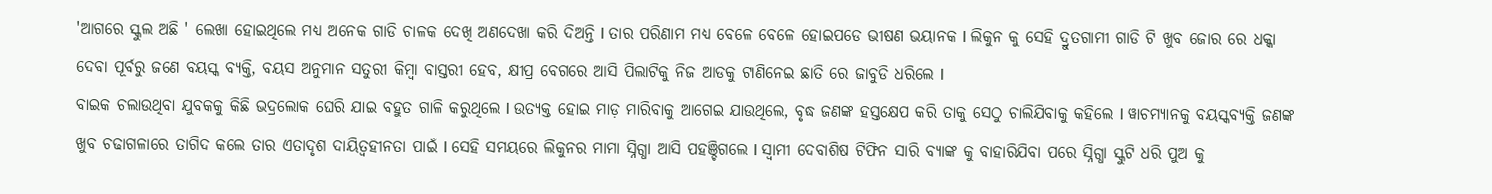'ଆଗରେ ସ୍କୁଲ ଅଛି ' ଲେଖା ହୋଇଥିଲେ ମଧ୍ୟ ଅନେକ ଗାଡି ଚାଳକ ଦେଖି ଅଣଦେଖା କରି ଦିଅନ୍ତି l ତାର ପରିଣାମ ମଧ୍ୟ ବେଳେ ବେଳେ ହୋଇପଡେ ଭୀଷଣ ଭୟାନକ l ଲିକୁନ କୁ ସେହି ଦ୍ରୁତଗାମୀ ଗାଡି ଟି ଖୁବ ଜୋର ରେ ଧକ୍କା ଦେବା ପୂର୍ବରୁ ଜଣେ ବୟସ୍କ ବ୍ୟକ୍ତି, ବୟସ ଅନୁମାନ ସତୁରୀ କିମ୍ବା ବାସ୍ତରୀ ହେବ, କ୍ଷୀପ୍ର ବେଗରେ ଆସି ପିଲାଟିକୁ ନିଜ ଆଡକୁ ଟାଣିନେଇ ଛାତି ରେ ଜାବୁଡି ଧରିଲେ l
ବାଇକ ଚଲାଉଥିବା ଯୁବକକୁ କିଛି ଭଦ୍ରଲୋକ ଘେରି ଯାଇ ବହୁତ ଗାଳି କରୁଥିଲେ l ଉତ୍ୟକ୍ତ ହୋଇ ମାଡ଼ ମାରିବାକୁ ଆଗେଇ ଯାଉଥିଲେ, ବୃଦ୍ଧ ଜଣଙ୍କ ହସ୍ତକ୍ଷେପ କରି ତାକୁ ସେଠୁ ଚାଲିଯିବାକୁ କହିଲେ l ୱାଚମ୍ୟାନକୁ ବୟସ୍କବ୍ୟକ୍ତି ଜଣଙ୍କ ଖୁବ ଚଢାଗଳାରେ ତାଗିଦ କଲେ ତାର ଏତାଦୃଶ ଦାୟିତ୍ୱହୀନତା ପାଇଁ l ସେହି ସମୟରେ ଲିକୁନର ମାମା ସ୍ନିଗ୍ଧା ଆସି ପହଞ୍ଚିଗଲେ l ସ୍ୱାମୀ ଦେବାଶିଷ ଟିଫିନ ସାରି ବ୍ୟାଙ୍କ କୁ ବାହାରିଯିବା ପରେ ସ୍ନିଗ୍ଧା ସ୍କୁଟି ଧରି ପୁଅ କୁ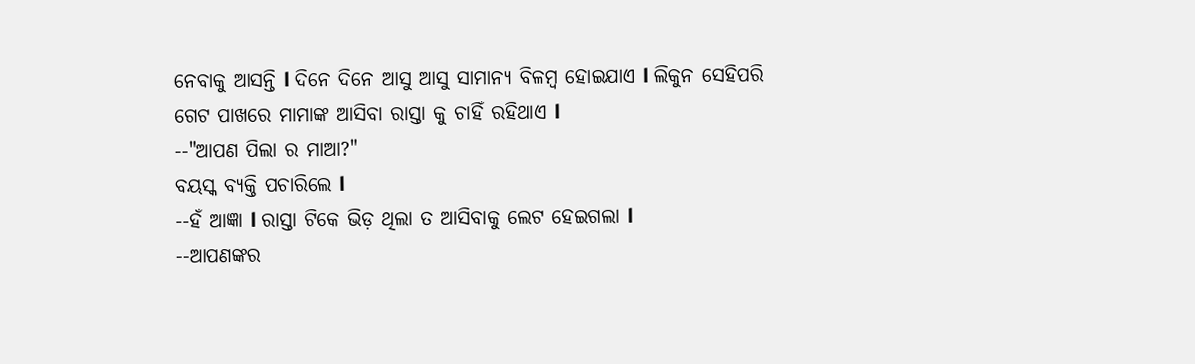ନେବାକୁ ଆସନ୍ତି l ଦିନେ ଦିନେ ଆସୁ ଆସୁ ସାମାନ୍ୟ ବିଳମ୍ବ ହୋଇଯାଏ l ଲିକୁନ ସେହିପରି ଗେଟ ପାଖରେ ମାମାଙ୍କ ଆସିବା ରାସ୍ତା କୁ ଚାହିଁ ରହିଥାଏ l
--"ଆପଣ ପିଲା ର ମାଆ?"
ବୟସ୍କ ବ୍ୟକ୍ତି ପଚାରିଲେ l
--ହଁ ଆଜ୍ଞା l ରାସ୍ତା ଟିକେ ଭିଡ଼ ଥିଲା ତ ଆସିବାକୁ ଲେଟ ହେଇଗଲା l
--ଆପଣଙ୍କର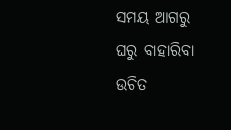ସମୟ ଆଗରୁ ଘରୁ ବାହାରିବା ଉଚିତ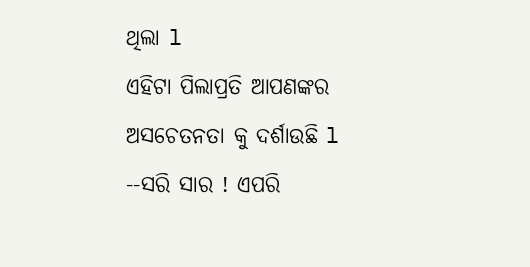ଥିଲା l
ଏହିଟା ପିଲାପ୍ରତି ଆପଣଙ୍କର ଅସଚେତନତା କୁ ଦର୍ଶାଉଛି l
--ସରି ସାର ! ଏପରି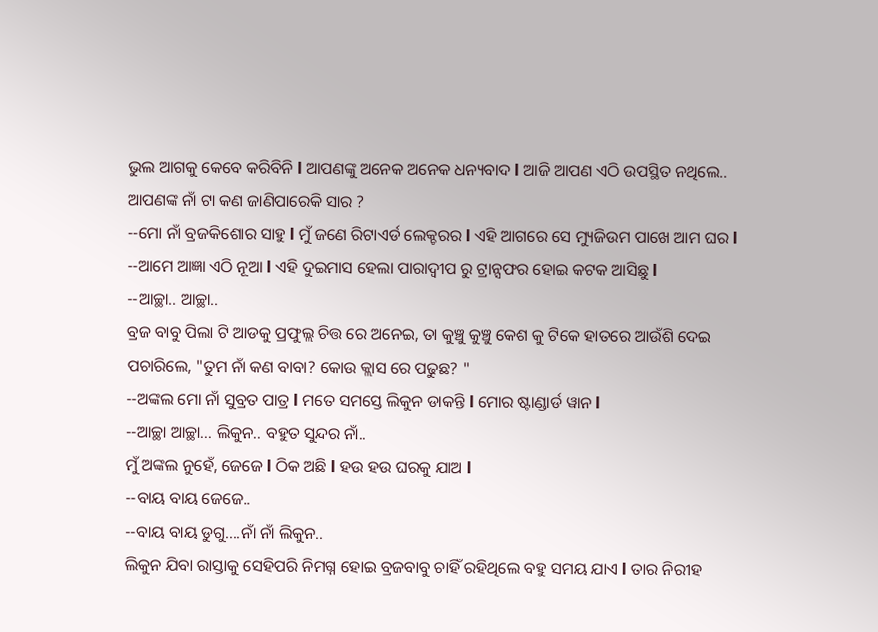ଭୁଲ ଆଗକୁ କେବେ କରିବିନି l ଆପଣଙ୍କୁ ଅନେକ ଅନେକ ଧନ୍ୟବାଦ l ଆଜି ଆପଣ ଏଠି ଉପସ୍ଥିତ ନଥିଲେ.. ଆପଣଙ୍କ ନାଁ ଟା କଣ ଜାଣିପାରେକି ସାର ?
--ମୋ ନାଁ ବ୍ରଜକିଶୋର ସାହୁ l ମୁଁ ଜଣେ ରିଟାଏର୍ଡ ଲେକ୍ଚରର l ଏହି ଆଗରେ ସେ ମ୍ୟୁଜିଉମ ପାଖେ ଆମ ଘର l
--ଆମେ ଆଜ୍ଞା ଏଠି ନୂଆ l ଏହି ଦୁଇମାସ ହେଲା ପାରାଦ୍ୱୀପ ରୁ ଟ୍ରାନ୍ସଫର ହୋଇ କଟକ ଆସିଛୁ l
--ଆଚ୍ଛା.. ଆଚ୍ଛା..
ବ୍ରଜ ବାବୁ ପିଲା ଟି ଆଡକୁ ପ୍ରଫୁଲ୍ଲ ଚିତ୍ତ ରେ ଅନେଇ, ତା କୁଞ୍ଚୁ କୁଞ୍ଚୁ କେଶ କୁ ଟିକେ ହାତରେ ଆଉଁଶି ଦେଇ ପଚାରିଲେ, "ତୁମ ନାଁ କଣ ବାବା? କୋଉ କ୍ଲାସ ରେ ପଢୁଛ? "
--ଅଙ୍କଲ ମୋ ନାଁ ସୁବ୍ରତ ପାତ୍ର l ମତେ ସମସ୍ତେ ଲିକୁନ ଡାକନ୍ତି l ମୋର ଷ୍ଟାଣ୍ଡାର୍ଡ ୱାନ l
--ଆଚ୍ଛା ଆଚ୍ଛା... ଲିକୁନ.. ବହୁତ ସୁନ୍ଦର ନାଁ..
ମୁଁ ଅଙ୍କଲ ନୁହେଁ, ଜେଜେ l ଠିକ ଅଛି l ହଉ ହଉ ଘରକୁ ଯାଅ l
--ବାୟ ବାୟ ଜେଜେ..
--ବାୟ ବାୟ ଡୁଗୁ....ନାଁ ନାଁ ଲିକୁନ..
ଲିକୁନ ଯିବା ରାସ୍ତାକୁ ସେହିପରି ନିମଗ୍ନ ହୋଇ ବ୍ରଜବାବୁ ଚାହିଁ ରହିଥିଲେ ବହୁ ସମୟ ଯାଏ l ତାର ନିରୀହ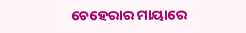ଚେହେରାର ମାୟାରେ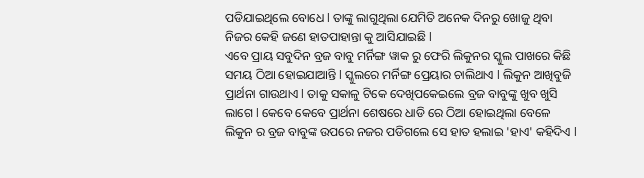ପଡିଯାଇଥିଲେ ବୋଧେ l ତାଙ୍କୁ ଲାଗୁଥିଲା ଯେମିତି ଅନେକ ଦିନରୁ ଖୋଜୁ ଥିବା ନିଜର କେହି ଜଣେ ହାତପାହାନ୍ତା କୁ ଆସିଯାଇଛି l
ଏବେ ପ୍ରାୟ ସବୁଦିନ ବ୍ରଜ ବାବୁ ମର୍ନିଙ୍ଗ ୱାକ ରୁ ଫେରି ଲିକୁନର ସ୍କୁଲ ପାଖରେ କିଛି ସମୟ ଠିଆ ହୋଇଯାଆନ୍ତି l ସ୍କୁଲରେ ମର୍ନିଙ୍ଗ ପ୍ରେୟାର ଚାଲିଥାଏ l ଲିକୁନ ଆଖିବୁଜି ପ୍ରାର୍ଥନା ଗାଉଥାଏ l ତାକୁ ସକାଳୁ ଟିକେ ଦେଖିପକେଇଲେ ବ୍ରଜ ବାବୁଙ୍କୁ ଖୁବ ଖୁସି ଲାଗେ l କେବେ କେବେ ପ୍ରାର୍ଥନା ଶେଷରେ ଧାଡି ରେ ଠିଆ ହୋଇଥିଲା ବେଳେ ଲିକୁନ ର ବ୍ରଜ ବାବୁଙ୍କ ଉପରେ ନଜର ପଡିଗଲେ ସେ ହାତ ହଲାଇ 'ହାଏ' କହିଦିଏ l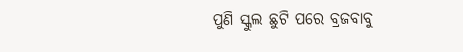ପୁଣି ସ୍କୁଲ ଛୁଟି ପରେ ବ୍ରଜବାବୁ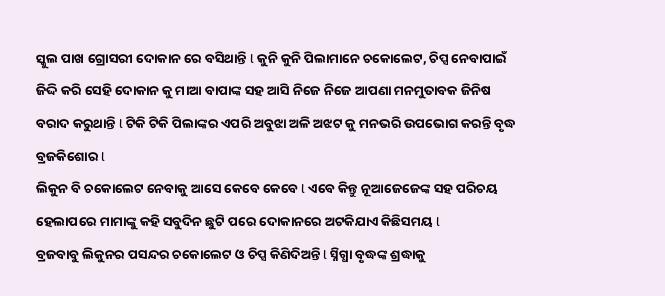ସ୍କୁଲ ପାଖ ଗ୍ରୋସରୀ ଦୋକାନ ରେ ବସିଥାନ୍ତି l କୁନି କୁନି ପିଲାମାନେ ଚକୋଲେଟ, ଚିପ୍ସ ନେବାପାଇଁ ଜିଦ୍ଦି କରି ସେହି ଦୋକାନ କୁ ମାଆ ବାପାଙ୍କ ସହ ଆସି ନିଜେ ନିଜେ ଆପଣା ମନମୁତାବକ ଜିନିଷ ବରାଦ କରୁଥାନ୍ତି l ଟିକି ଟିକି ପିଲାଙ୍କର ଏପରି ଅବୁଝା ଅଳି ଅଝଟ କୁ ମନଭରି ଉପଭୋଗ କରନ୍ତି ବୃଦ୍ଧ ବ୍ରଜକିଶୋର l
ଲିକୁନ ବି ଚକୋଲେଟ ନେବାକୁ ଆସେ କେବେ କେବେ l ଏବେ କିନ୍ତୁ ନୂଆଜେଜେଙ୍କ ସହ ପରିଚୟ ହେଲାପରେ ମାମାଙ୍କୁ କହି ସବୁଦିନ ଛୁଟି ପରେ ଦୋକାନରେ ଅଟକିଯାଏ କିଛିସମୟ l
ବ୍ରଜବାବୁ ଲିକୁନର ପସନ୍ଦର ଚକୋଲେଟ ଓ ଚିପ୍ସ କିଣିଦିଅନ୍ତି l ସ୍ନିଗ୍ଧା ବୃଦ୍ଧଙ୍କ ଶ୍ରଦ୍ଧାକୁ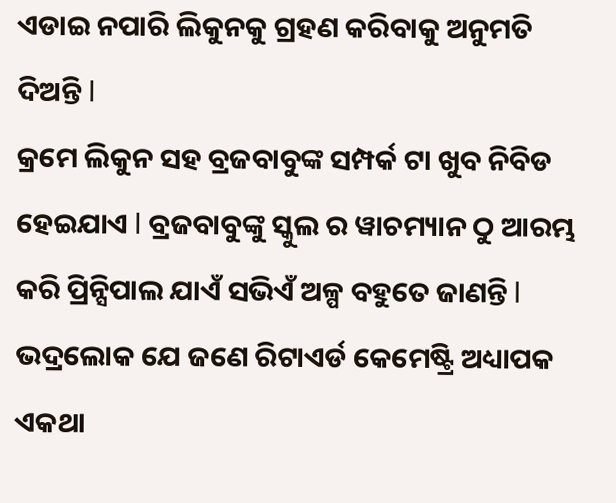ଏଡାଇ ନପାରି ଲିକୁନକୁ ଗ୍ରହଣ କରିବାକୁ ଅନୁମତି ଦିଅନ୍ତି l
କ୍ରମେ ଲିକୁନ ସହ ବ୍ରଜବାବୁଙ୍କ ସମ୍ପର୍କ ଟା ଖୁବ ନିବିଡ ହେଇଯାଏ l ବ୍ରଜବାବୁଙ୍କୁ ସ୍କୁଲ ର ୱାଚମ୍ୟାନ ଠୁ ଆରମ୍ଭ କରି ପ୍ରିନ୍ସିପାଲ ଯାଏଁ ସଭିଏଁ ଅଳ୍ପ ବହୁତେ ଜାଣନ୍ତି l ଭଦ୍ରଲୋକ ଯେ ଜଣେ ରିଟାଏର୍ଡ କେମେଷ୍ଟ୍ରି ଅଧ୍ୟାପକ ଏକଥା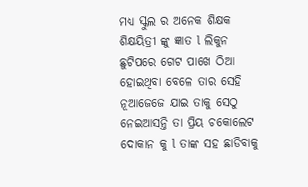ମଧ୍ୟ ସ୍କୁଲ ର ଅନେକ ଶିକ୍ଷକ ଶିକ୍ଷୟିତ୍ରୀ ଙ୍କୁ ଜ୍ଞାତ l ଲିକୁନ ଛୁଟିପରେ ଗେଟ ପାଖେ ଠିଆ ହୋଇଥିବା ବେଳେ ତାର ସେହି ନୂଆଜେଜେ ଯାଇ ତାକୁ ସେଠୁ ନେଇଆସନ୍ତି ତା ପ୍ରିୟ ଚକୋଲେଟ ଦୋକାନ କୁ l ତାଙ୍କ ସହ ଛାଡିବାକୁ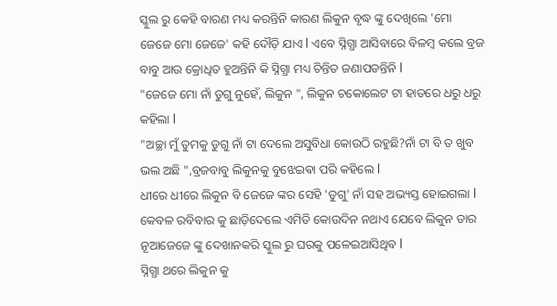ସ୍କୁଲ ରୁ କେହି ବାରଣ ମଧ୍ୟ କରନ୍ତିନି କାରଣ ଲିକୁନ ବୃଦ୍ଧ ଙ୍କୁ ଦେଖିଲେ 'ମୋ ଜେଜେ ମୋ ଜେଜେ' କହି ଦୌଡ଼ି ଯାଏ l ଏବେ ସ୍ନିଗ୍ଧା ଆସିବାରେ ବିଳମ୍ବ କଲେ ବ୍ରଜ ବାବୁ ଆଉ କ୍ରୋଧିତ ହୁଅନ୍ତିନି କି ସ୍ନିଗ୍ଧା ମଧ୍ୟ ଚିନ୍ତିତ ଜଣାପଡନ୍ତିନି l
"ଜେଜେ ମୋ ନାଁ ଡୁଗୁ ନୁହେଁ, ଲିକୁନ ", ଲିକୁନ ଚକୋଲେଟ ଟା ହାତରେ ଧରୁ ଧରୁ କହିଲା l
"ଅଚ୍ଛା ମୁଁ ତୁମକୁ ଡୁଗୁ ନାଁ ଟା ଦେଲେ ଅସୁବିଧା କୋଉଠି ରହୁଛି?ନାଁ ଟା ବି ତ ଖୁବ ଭଲ ଅଛି ",ବ୍ରଜବାବୁ ଲିକୁନକୁ ବୁଝେଇଵା ପରି କହିଲେ l
ଧୀରେ ଧୀରେ ଲିକୁନ ବି ଜେଜେ ଙ୍କର ସେହି 'ଡୁଗୁ' ନାଁ ସହ ଅଭ୍ୟସ୍ତ ହୋଇଗଲା l କେବଳ ରବିବାର କୁ ଛାଡ଼ିଦେଲେ ଏମିତି କୋଉଦିନ ନଥାଏ ଯେବେ ଲିକୁନ ତାର ନୂଆଜେଜେ ଙ୍କୁ ଦେଖାନକରି ସ୍କୁଲ ରୁ ଘରକୁ ପଳେଇଆସିଥିବ l
ସ୍ନିଗ୍ଧା ଥରେ ଲିକୁନ କୁ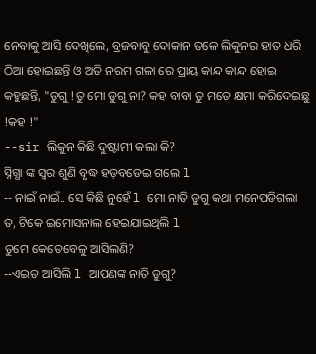ନେବାକୁ ଆସି ଦେଖିଲେ, ବ୍ରଜବାବୁ ଦୋକାନ ତଳେ ଲିକୁନର ହାତ ଧରି ଠିଆ ହୋଇଛନ୍ତି ଓ ଅତି ନରମ ଗଳା ରେ ପ୍ରାୟ କାନ୍ଦ କାନ୍ଦ ହୋଇ କହୁଛନ୍ତି, "ଡୁଗୁ !ତୁ ମୋ ଡୁଗୁ ନା? କହ ବାବା ତୁ ମତେ କ୍ଷମା କରିଦେଇଛୁ !କହ !"
--sir ଲିକୁନ କିଛି ଦୁଷ୍ଟାମୀ କଲା କି?
ସ୍ନିଗ୍ଧା ଙ୍କ ସ୍ୱର ଶୁଣି ବୃଦ୍ଧ ହଡ଼ବଡେଇ ଗଲେ l
-- ନାଇଁ ନାଇଁ.. ସେ କିଛି ନୁହେଁ l ମୋ ନାତି ଡୁଗୁ କଥା ମନେପଡିଗଲା ତ, ଟିକେ ଇମୋସନାଲ ହେଇଯାଇଥିଲି l
ତୁମେ କେତେବେଳୁ ଆସିଲଣି?
--ଏଇତ ଆସିଲି l ଆପଣଙ୍କ ନାତି ଡୁଗୁ?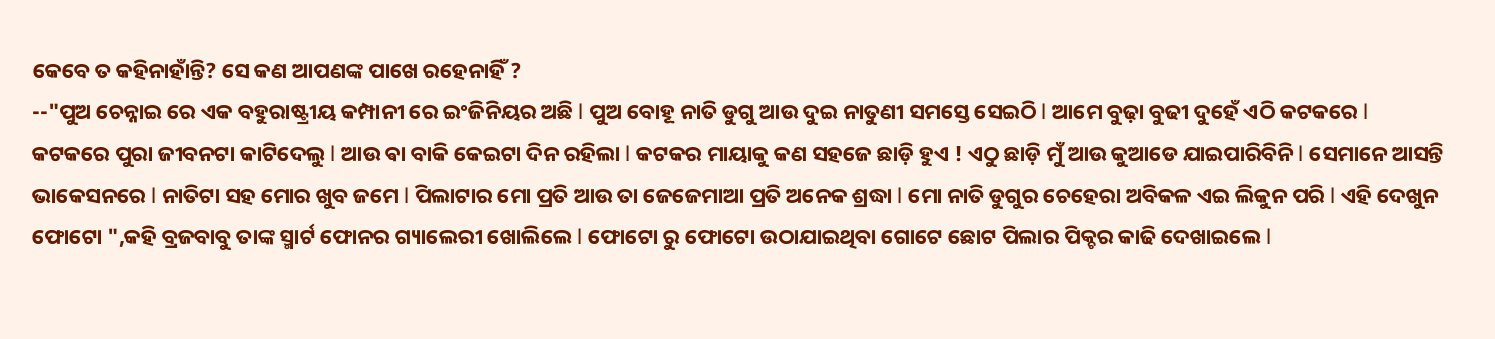କେବେ ତ କହିନାହାଁନ୍ତି? ସେ କଣ ଆପଣଙ୍କ ପାଖେ ରହେନାହିଁ ?
--"ପୁଅ ଚେନ୍ନାଇ ରେ ଏକ ବହୁରାଷ୍ଟ୍ରୀୟ କମ୍ପାନୀ ରେ ଇଂଜିନିୟର ଅଛି l ପୁଅ ବୋହୂ ନାତି ଡୁଗୁ ଆଉ ଦୁଇ ନାତୁଣୀ ସମସ୍ତେ ସେଇଠି l ଆମେ ବୁଢ଼ା ବୁଢୀ ଦୁହେଁ ଏଠି କଟକରେ l କଟକରେ ପୁରା ଜୀବନଟା କାଟିଦେଲୁ l ଆଉ ଵା ବାକି କେଇଟା ଦିନ ରହିଲା l କଟକର ମାୟାକୁ କଣ ସହଜେ ଛାଡ଼ି ହୁଏ ! ଏଠୁ ଛାଡ଼ି ମୁଁ ଆଉ କୁଆଡେ ଯାଇପାରିବିନି l ସେମାନେ ଆସନ୍ତି ଭାକେସନରେ l ନାତିଟା ସହ ମୋର ଖୁବ ଜମେ l ପିଲାଟାର ମୋ ପ୍ରତି ଆଉ ତା ଜେଜେମାଆ ପ୍ରତି ଅନେକ ଶ୍ରଦ୍ଧା l ମୋ ନାତି ଡୁଗୁର ଚେହେରା ଅବିକଳ ଏଇ ଲିକୁନ ପରି l ଏହି ଦେଖୁନ ଫୋଟୋ ",କହି ବ୍ରଜବାବୁ ତାଙ୍କ ସ୍ମାର୍ଟ ଫୋନର ଗ୍ୟାଲେରୀ ଖୋଲିଲେ l ଫୋଟୋ ରୁ ଫୋଟୋ ଉଠାଯାଇଥିବା ଗୋଟେ ଛୋଟ ପିଲାର ପିକ୍ଚର କାଢି ଦେଖାଇଲେ l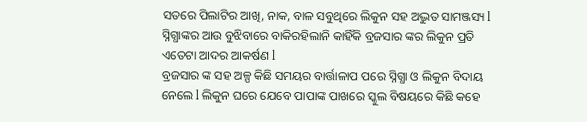ସତରେ ପିଲାଟିର ଆଖି, ନାକ, ବାଳ ସବୁଥିରେ ଲିକୁନ ସହ ଅଦ୍ଭୁତ ସାମଞ୍ଜସ୍ୟ l ସ୍ନିଗ୍ଧାଙ୍କର ଆଉ ବୁଝିବାରେ ବାକିରହିଲାନି କାହିଁକି ବ୍ରଜସାର ଙ୍କର ଲିକୁନ ପ୍ରତି ଏତେଟା ଆଦର ଆକର୍ଷଣ l
ବ୍ରଜସାର ଙ୍କ ସହ ଅଳ୍ପ କିଛି ସମୟର ବାର୍ତ୍ତାଳାପ ପରେ ସ୍ନିଗ୍ଧା ଓ ଲିକୁନ ବିଦାୟ ନେଲେ l ଲିକୁନ ଘରେ ଯେବେ ପାପାଙ୍କ ପାଖରେ ସ୍କୁଲ ବିଷୟରେ କିଛି କହେ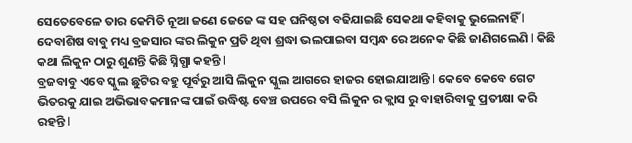ସେତେବେଳେ ତାର କେମିତି ନୂଆ ଜଣେ ଜେଜେ ଙ୍କ ସହ ଘନିଷ୍ଠତା ବଢିଯାଇଛି ସେକଥା କହିବାକୁ ଭୁଲେନାହିଁ l ଦେବାଶିଷ ବାବୁ ମଧ୍ୟ ବ୍ରଜସାର ଙ୍କର ଲିକୁନ ପ୍ରତି ଥିବା ଶ୍ରଦ୍ଧା ଭଲପାଇବା ସମ୍ବନ୍ଧ ରେ ଅନେକ କିଛି ଜାଣିଗଲେଣି l କିଛି କଥା ଲିକୁନ ଠାରୁ ଶୁଣନ୍ତି କିଛି ସ୍ନିଗ୍ଧା କହନ୍ତି l
ବ୍ରଜବାବୁ ଏବେ ସ୍କୁଲ ଛୁଟିର ବହୁ ପୂର୍ବରୁ ଆସି ଲିକୁନ ସ୍କୁଲ ଆଗରେ ହାଜର ହୋଇଯାଆନ୍ତି l କେବେ କେବେ ଗେଟ ଭିତରକୁ ଯାଇ ଅଭିଭାବକମାନଙ୍କ ପାଇଁ ଉଦ୍ଧିଷ୍ଟ ବେଞ୍ଚ ଉପରେ ବସି ଲିକୁନ ର କ୍ଲାସ ରୁ ବାହାରିବାକୁ ପ୍ରତୀକ୍ଷା କରି ରହନ୍ତି l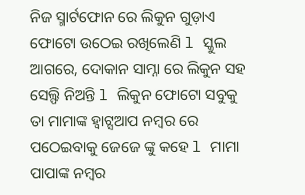ନିଜ ସ୍ମାର୍ଟଫୋନ ରେ ଲିକୁନ ଗୁଡ଼ାଏ ଫୋଟୋ ଉଠେଇ ରଖିଲେଣି l ସ୍କୁଲ ଆଗରେ, ଦୋକାନ ସାମ୍ନା ରେ ଲିକୁନ ସହ ସେଲ୍ଫି ନିଅନ୍ତି l ଲିକୁନ ଫୋଟୋ ସବୁକୁ ତା ମାମାଙ୍କ ହ୍ୱାଟ୍ସଆପ ନମ୍ବର ରେ ପଠେଇବାକୁ ଜେଜେ ଙ୍କୁ କହେ l ମାମା ପାପାଙ୍କ ନମ୍ବର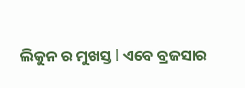ଲିକୁନ ର ମୁଖସ୍ତ l ଏବେ ବ୍ରଜସାର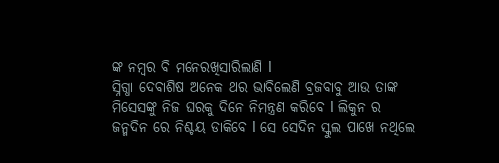ଙ୍କ ନମ୍ବର ବି ମନେରଖିସାରିଲାଣି l
ସ୍ନିଗ୍ଧା ଦେବାଶିଷ ଅନେକ ଥର ଭାବିଲେଣି ବ୍ରଜବାବୁ ଆଉ ତାଙ୍କ ମିସେସଙ୍କୁ ନିଜ ଘରକୁ ଦିନେ ନିମନ୍ତ୍ରଣ କରିବେ l ଲିକୁନ ର ଜନ୍ମଦିନ ରେ ନିଶ୍ଚୟ ଡାକିବେ l ସେ ସେଦିନ ସ୍କୁଲ ପାଖେ ନଥିଲେ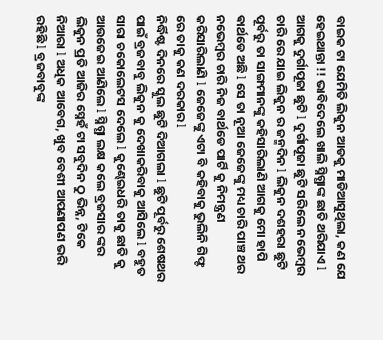ବାଇକ ଟା ଯେମିତି ଲିକୁନ ଆଡକୁ ମାଡିଆସୁଥିଲା, କଣ ଯେ ହେଇଥାନ୍ତା !! ଭାବିଦେଲେ ଖାଲି ସ୍ନିଗ୍ଧାଙ୍କ ଛାତି ଥରିଯାଏ l
ଆଗକୁ ଦୁର୍ଗାପୂଜା ଛୁଟି l ଦୁର୍ଗାପୂଜା ଛୁଟି ସରିଲେ ନଭେମ୍ବର ଚାରି ରେ ଯାଇ ଲିକୁନ ର ଜନ୍ମଦିନ l ଲିକୁନ ଦଶହରା ଛୁଟି ପୂର୍ବରୁ ତା ସାଙ୍ଗମାନଙ୍କୁ କହିସାରିଲାଣି ଆଗକୁ ମୋ ହାପି ଵାର୍ଥଡେ ଅଛି l ସେ ତା ନୂଆ ଜେଜେଙ୍କୁ ମଧ୍ୟ ଚାରି ପାଞ୍ଚ ଥର ନଭେମ୍ବର ଚାରି ନିଜ ବାର୍ଥଡେ ପାର୍ଟି କୁ ନିମନ୍ତ୍ରଣ କରିସାରିଲାଣି l ଜେଜେଙ୍କୁ ଏଟା ବି କହିବାକୁ ଭୁଲିନି ଗିଫ୍ଟ ରେ ତାକୁ କଣ ଦରକାର l
ନିର୍ଦ୍ଧିଷ୍ଟ ଦିନରେ ସ୍କୁଲ ଛୁଟି ଦିଆଗଲା l ଛୁଟି ପୂର୍ବରୁ ଶେଷଥର ପାଇଁ ବ୍ରଜବାବୁ ଲିକୁନ କୁ ଦେଖାକରିବାକୁ ଆସିଲେ l ବହୁତ ସାରା ଚକୋଲେଟସ ଦେଲେ l କୁଣ୍ଢେଇଧରି ତାକୁ ଛାତି କୁ ଆଉଜେଇ ଆଣିଲେ l ସ୍ନିଗ୍ଧା ଲକ୍ଷ କଲେ ବ୍ରଜସାର ଙ୍କର ଲିକୁନ ପ୍ରତି ଆଜିର ସ୍ନେହଁ ଟା ସବୁଦିନ ଠୁ ଭିନ୍ନ, ଟିକେ ନିଆରା l ଅଧିକ ଆବେଗ, ଖୁବ ବେଶୀ ଆପଣାପଣ ଭରି ରହିଛି l ବ୍ରଜବାବୁଙ୍କ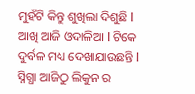ମୁହଁଟି କିନ୍ତୁ ଶୁଖିଲା ଦିଶୁଛି l ଆଖି ଆଜି ଓଦାଳିଆ l ଟିକେ ଦୁର୍ବଳ ମଧ୍ୟ ଦେଖାଯାଉଛନ୍ତି l ସ୍ନିଗ୍ଧା ଆଜିଠୁ ଲିକୁନ ର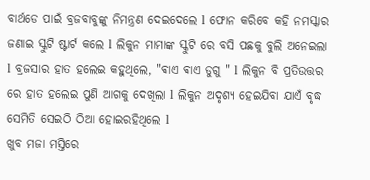ବାର୍ଥଡେ ପାଇଁ ବ୍ରଜବାବୁଙ୍କୁ ନିମନ୍ତ୍ରଣ ଦେଇଦେଲେ l ଫୋନ କରିବେ କହି ନମସ୍କାର ଜଣାଇ ସ୍କୁଟି ଷ୍ଟାର୍ଟ କଲେ l ଲିକୁନ ମାମାଙ୍କ ସ୍କୁଟି ରେ ବସି ପଛକୁ ବୁଲି ଅନେଇଲା l ବ୍ରଜସାର ହାତ ହଲେଇ କହୁଥିଲେ, "ଵାଏ ଵାଏ ଡୁଗୁ " l ଲିକୁନ ବି ପ୍ରତିଉତ୍ତର ରେ ହାତ ହଲେଇ ପୁଣି ଆଗକୁ ଦେଖିଲା l ଲିକୁନ ଅଦୃଶ୍ୟ ହେଇଯିବା ଯାଏଁ ବୃଦ୍ଧ ସେମିତି ସେଇଠି ଠିଆ ହୋଇରହିଥିଲେ l
ଖୁବ ମଜା ମସ୍ତିରେ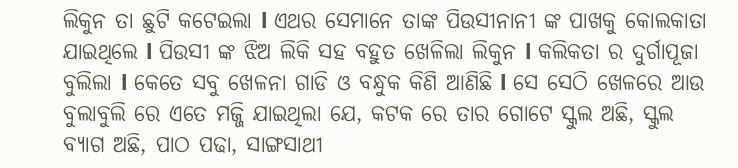ଲିକୁନ ତା ଛୁଟି କଟେଇଲା l ଏଥର ସେମାନେ ତାଙ୍କ ପିଉସୀନାନୀ ଙ୍କ ପାଖକୁ କୋଲକାତା ଯାଇଥିଲେ l ପିଉସୀ ଙ୍କ ଝିଅ ଲିକି ସହ ବହୁତ ଖେଳିଲା ଲିକୁନ l କଲିକତା ର ଦୁର୍ଗାପୂଜା ବୁଲିଲା l କେତେ ସବୁ ଖେଳନା ଗାଡି ଓ ବନ୍ଧୁକ କିଣି ଆଣିଛି l ସେ ସେଠି ଖେଳରେ ଆଉ ବୁଲାବୁଲି ରେ ଏତେ ମଜ୍ଜି ଯାଇଥିଲା ଯେ, କଟକ ରେ ତାର ଗୋଟେ ସ୍କୁଲ ଅଛି, ସ୍କୁଲ ବ୍ୟାଗ ଅଛି, ପାଠ ପଢା, ସାଙ୍ଗସାଥୀ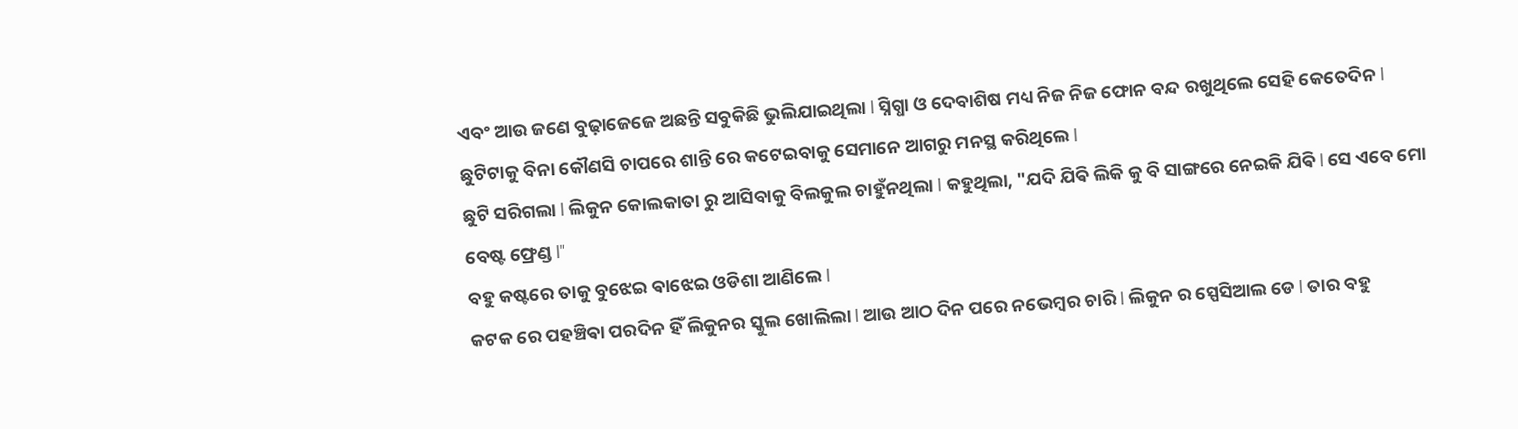ଏବଂ ଆଉ ଜଣେ ବୁଢ଼ାଜେଜେ ଅଛନ୍ତି ସବୁକିଛି ଭୁଲିଯାଇଥିଲା l ସ୍ନିଗ୍ଧା ଓ ଦେବାଶିଷ ମଧ୍ୟ ନିଜ ନିଜ ଫୋନ ବନ୍ଦ ରଖୁଥିଲେ ସେହି କେତେଦିନ l ଛୁଟିଟାକୁ ବିନା କୌଣସି ଚାପରେ ଶାନ୍ତି ରେ କଟେଇବାକୁ ସେମାନେ ଆଗରୁ ମନସ୍ଥ କରିଥିଲେ l
ଛୁଟି ସରିଗଲା l ଲିକୁନ କୋଲକାତା ରୁ ଆସିବାକୁ ବିଲକୁଲ ଚାହୁଁନଥିଲା l କହୁଥିଲା, "ଯଦି ଯିଵି ଲିକି କୁ ବି ସାଙ୍ଗରେ ନେଇକି ଯିଵି l ସେ ଏବେ ମୋ ବେଷ୍ଟ ଫ୍ରେଣ୍ଡ l"
ବହୁ କଷ୍ଟରେ ତାକୁ ବୁଝେଇ ଵାଝେଇ ଓଡିଶା ଆଣିଲେ l
କଟକ ରେ ପହଞ୍ଚିଵା ପରଦିନ ହିଁ ଲିକୁନର ସ୍କୁଲ ଖୋଲିଲା l ଆଉ ଆଠ ଦିନ ପରେ ନଭେମ୍ବର ଚାରି l ଲିକୁନ ର ସ୍ପେସିଆଲ ଡେ l ତାର ବହୁ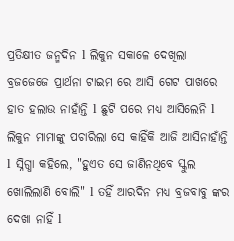ପ୍ରତିକ୍ଷୀତ ଜନ୍ମଦିନ l ଲିକୁନ ସକାଳେ ଦେଖିଲା ବ୍ରଜଜେଜେ ପ୍ରାର୍ଥନା ଟାଇମ ରେ ଆସି ଗେଟ ପାଖରେ ହାତ ହଲାଉ ନାହାଁନ୍ତି l ଛୁଟି ପରେ ମଧ୍ୟ ଆସିଲେନି l ଲିକୁନ ମାମାଙ୍କୁ ପଚାରିଲା ସେ କାହିଁକି ଆଜି ଆସିନାହାଁନ୍ତି l ସ୍ନିଗ୍ଧା କହିଲେ, "ହୁଏତ ସେ ଜାଣିନଥିବେ ସ୍କୁଲ ଖୋଲିଲାଣି ବୋଲି" l ତହିଁ ଆରଦିନ ମଧ୍ୟ ବ୍ରଜବାବୁ ଙ୍କର ଦେଖା ନାହିଁ l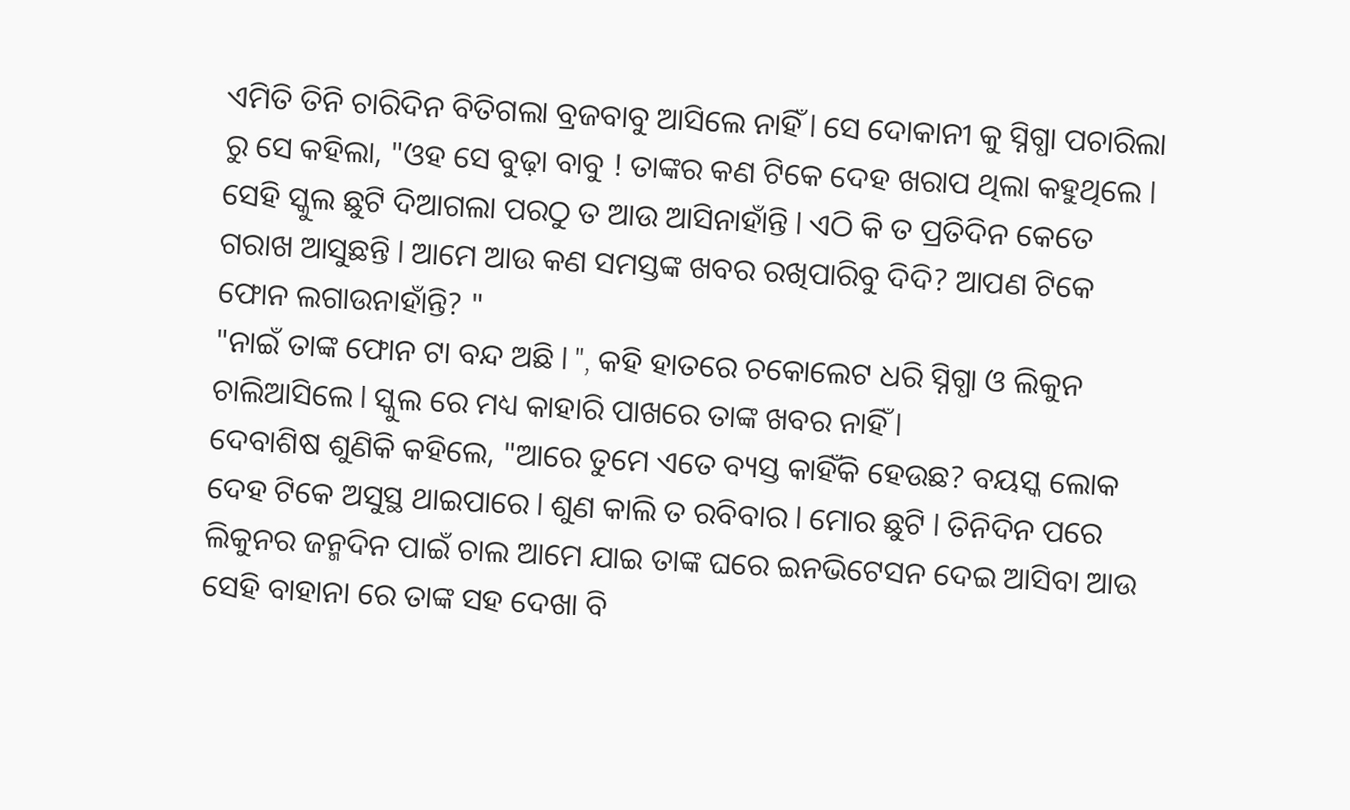ଏମିତି ତିନି ଚାରିଦିନ ବିତିଗଲା ବ୍ରଜବାବୁ ଆସିଲେ ନାହିଁ l ସେ ଦୋକାନୀ କୁ ସ୍ନିଗ୍ଧା ପଚାରିଲା ରୁ ସେ କହିଲା, "ଓହ ସେ ବୁଢ଼ା ବାବୁ ! ତାଙ୍କର କଣ ଟିକେ ଦେହ ଖରାପ ଥିଲା କହୁଥିଲେ l ସେହି ସ୍କୁଲ ଛୁଟି ଦିଆଗଲା ପରଠୁ ତ ଆଉ ଆସିନାହାଁନ୍ତି l ଏଠି କି ତ ପ୍ରତିଦିନ କେତେ ଗରାଖ ଆସୁଛନ୍ତି l ଆମେ ଆଉ କଣ ସମସ୍ତଙ୍କ ଖବର ରଖିପାରିବୁ ଦିଦି? ଆପଣ ଟିକେ ଫୋନ ଲଗାଉନାହାଁନ୍ତି? "
"ନାଇଁ ତାଙ୍କ ଫୋନ ଟା ବନ୍ଦ ଅଛି l ", କହି ହାତରେ ଚକୋଲେଟ ଧରି ସ୍ନିଗ୍ଧା ଓ ଲିକୁନ ଚାଲିଆସିଲେ l ସ୍କୁଲ ରେ ମଧ୍ୟ କାହାରି ପାଖରେ ତାଙ୍କ ଖବର ନାହିଁ l
ଦେବାଶିଷ ଶୁଣିକି କହିଲେ, "ଆରେ ତୁମେ ଏତେ ବ୍ୟସ୍ତ କାହିଁକି ହେଉଛ? ବୟସ୍କ ଲୋକ ଦେହ ଟିକେ ଅସୁସ୍ଥ ଥାଇପାରେ l ଶୁଣ କାଲି ତ ରବିବାର l ମୋର ଛୁଟି l ତିନିଦିନ ପରେ ଲିକୁନର ଜନ୍ମଦିନ ପାଇଁ ଚାଲ ଆମେ ଯାଇ ତାଙ୍କ ଘରେ ଇନଭିଟେସନ ଦେଇ ଆସିବା ଆଉ ସେହି ବାହାନା ରେ ତାଙ୍କ ସହ ଦେଖା ବି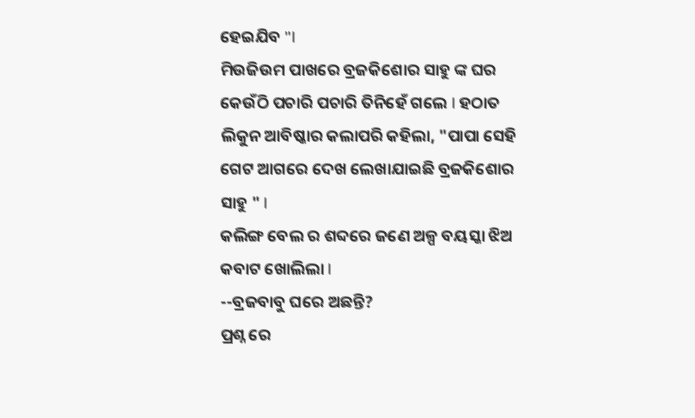ହେଇଯିବ "l
ମିଉଜିଉମ ପାଖରେ ବ୍ରଜକିଶୋର ସାହୁ ଙ୍କ ଘର କେଉଁଠି ପଚାରି ପଚାରି ତିନିହେଁ ଗଲେ l ହଠାତ ଲିକୁନ ଆବିଷ୍କାର କଲାପରି କହିଲା, "ପାପା ସେହି ଗେଟ ଆଗରେ ଦେଖ ଲେଖାଯାଇଛି ବ୍ରଜକିଶୋର ସାହୁ " l
କଲିଙ୍ଗ ବେଲ ର ଶବ୍ଦରେ ଜଣେ ଅଳ୍ପ ବୟସ୍କା ଝିଅ କବାଟ ଖୋଲିଲା l
--ବ୍ରଜବାବୁ ଘରେ ଅଛନ୍ତି?
ପ୍ରଶ୍ନ ରେ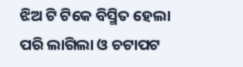ଝିଅ ଟି ଟିକେ ବିସ୍ମିତ ହେଲା ପରି ଲାଗିଲା ଓ ଚଟାପଟ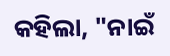କହିଲା, "ନାଇଁ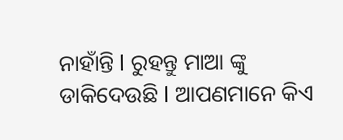ନାହାଁନ୍ତି l ରୁହନ୍ତୁ ମାଆ ଙ୍କୁ ଡାକିଦେଉଛି l ଆପଣମାନେ କିଏ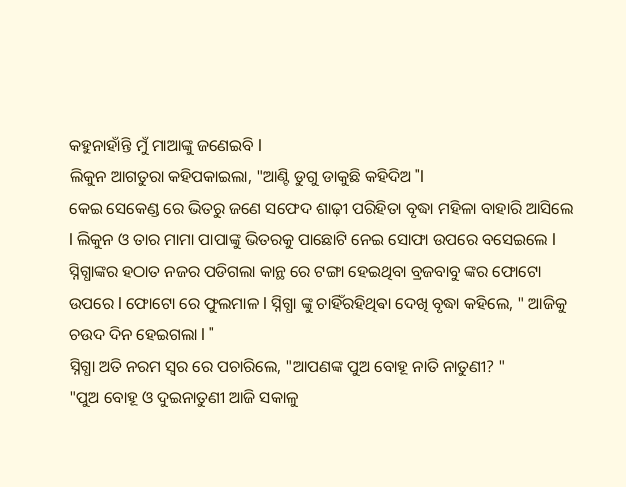କହୁନାହାଁନ୍ତି ମୁଁ ମାଆଙ୍କୁ ଜଣେଇବି l
ଲିକୁନ ଆଗତୁରା କହିପକାଇଲା, "ଆଣ୍ଟି ଡୁଗୁ ଡାକୁଛି କହିଦିଅ "l
କେଇ ସେକେଣ୍ଡ ରେ ଭିତରୁ ଜଣେ ସଫେଦ ଶାଢ଼ୀ ପରିହିତା ବୃଦ୍ଧା ମହିଳା ବାହାରି ଆସିଲେ l ଲିକୁନ ଓ ତାର ମାମା ପାପାଙ୍କୁ ଭିତରକୁ ପାଛୋଟି ନେଇ ସୋଫା ଉପରେ ବସେଇଲେ l
ସ୍ନିଗ୍ଧାଙ୍କର ହଠାତ ନଜର ପଡିଗଲା କାନ୍ଥ ରେ ଟଙ୍ଗା ହେଇଥିବା ବ୍ରଜବାବୁ ଙ୍କର ଫୋଟୋ ଉପରେ l ଫୋଟୋ ରେ ଫୁଲମାଳ l ସ୍ନିଗ୍ଧା ଙ୍କୁ ଚାହିଁରହିଥିଵା ଦେଖି ବୃଦ୍ଧା କହିଲେ, " ଆଜିକୁ ଚଉଦ ଦିନ ହେଇଗଲା l "
ସ୍ନିଗ୍ଧା ଅତି ନରମ ସ୍ୱର ରେ ପଚାରିଲେ, "ଆପଣଙ୍କ ପୁଅ ବୋହୂ ନାତି ନାତୁଣୀ? "
"ପୁଅ ବୋହୂ ଓ ଦୁଇନାତୁଣୀ ଆଜି ସକାଳୁ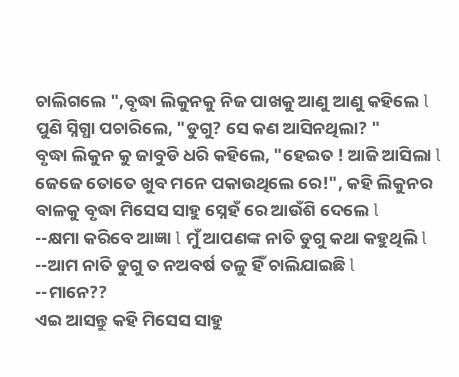ଚାଲିଗଲେ ",ବୃଦ୍ଧା ଲିକୁନକୁ ନିଜ ପାଖକୁ ଆଣୁ ଆଣୁ କହିଲେ l
ପୁଣି ସ୍ନିଗ୍ଧା ପଚାରିଲେ, "ଡୁଗୁ? ସେ କଣ ଆସିନଥିଲା? "
ବୃଦ୍ଧା ଲିକୁନ କୁ ଜାବୁଡି ଧରି କହିଲେ, "ହେଇତ ! ଆଜି ଆସିଲା l ଜେଜେ ତୋତେ ଖୁବ ମନେ ପକାଉଥିଲେ ରେ!", କହି ଲିକୁନର ବାଳକୁ ବୃଦ୍ଧା ମିସେସ ସାହୁ ସ୍ନେହଁ ରେ ଆଉଁଶି ଦେଲେ l
--କ୍ଷମା କରିବେ ଆଜ୍ଞା l ମୁଁ ଆପଣଙ୍କ ନାତି ଡୁଗୁ କଥା କହୁଥିଲି l
--ଆମ ନାତି ଡୁଗୁ ତ ନଅବର୍ଷ ତଳୁ ହିଁ ଚାଲିଯାଇଛି l
--ମାନେ??
ଏଇ ଆସନ୍ତୁ କହି ମିସେସ ସାହୁ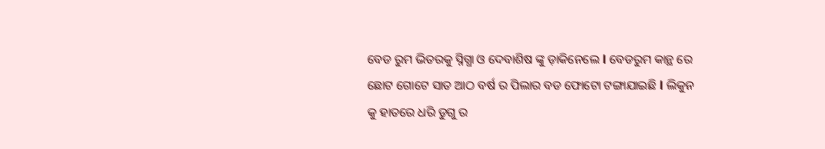ବେଡ ରୁମ ଭିତରକୁ ସ୍ନିଗ୍ଧା ଓ ଦେବାଶିଷ ଙ୍କୁ ଡ଼ାକିନେଲେ l ବେଡରୁମ କାନ୍ଥ ରେ ଛୋଟ ଗୋଟେ ସାତ ଆଠ ବର୍ଷ ର ପିଲାର ବଡ ଫୋଟୋ ଟଙ୍ଗାଯାଇଛି l ଲିକୁନ କୁ ହାତରେ ଧରି ଡୁଗୁ ର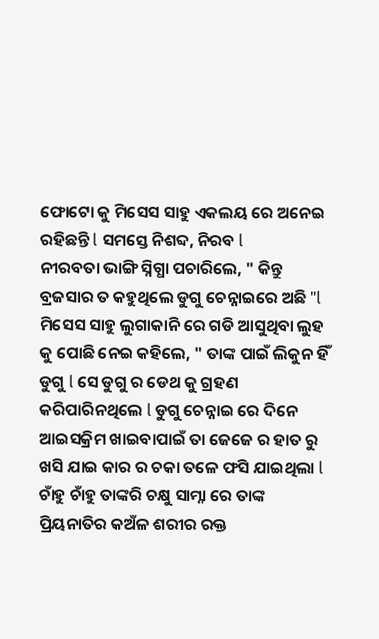ଫୋଟୋ କୁ ମିସେସ ସାହୁ ଏକଲୟ ରେ ଅନେଇ ରହିଛନ୍ତି l ସମସ୍ତେ ନିଶବ୍ଦ, ନିରବ l
ନୀରବତା ଭାଙ୍ଗି ସ୍ନିଗ୍ଧା ପଚାରିଲେ, " କିନ୍ତୁ ବ୍ରଜସାର ତ କହୁଥିଲେ ଡୁଗୁ ଚେନ୍ନାଇରେ ଅଛି "l
ମିସେସ ସାହୁ ଲୁଗାକାନି ରେ ଗଡି ଆସୁଥିବା ଲୁହ କୁ ପୋଛି ନେଇ କହିଲେ, " ତାଙ୍କ ପାଇଁ ଲିକୁନ ହିଁ ଡୁଗୁ l ସେ ଡୁଗୁ ର ଡେଥ କୁ ଗ୍ରହଣ କରିପାରିନଥିଲେ l ଡୁଗୁ ଚେନ୍ନାଇ ରେ ଦିନେ ଆଇସକ୍ରିମ ଖାଇବାପାଇଁ ତା ଜେଜେ ର ହାତ ରୁ ଖସି ଯାଇ କାର ର ଚକା ତଳେ ଫସି ଯାଇଥିଲା l ଚାଁହୁ ଚାଁହୁ ତାଙ୍କରି ଚକ୍ଷୁ ସାମ୍ନା ରେ ତାଙ୍କ ପ୍ରିୟନାତିର କଅଁଳ ଶରୀର ରକ୍ତ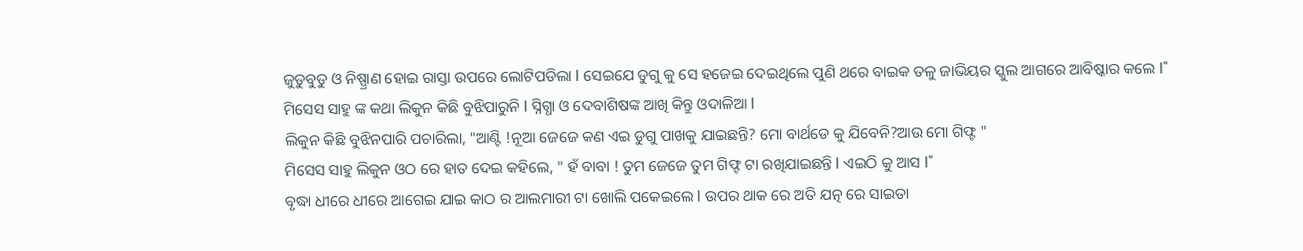ଜୁଡୁବୁଡୁ ଓ ନିଷ୍ପ୍ରାଣ ହୋଇ ରାସ୍ତା ଉପରେ ଲୋଟିପଡିଲା l ସେଇଯେ ଡୁଗୁ କୁ ସେ ହଜେଇ ଦେଇଥିଲେ ପୁଣି ଥରେ ବାଇକ ତଳୁ ଜାଭିୟର ସ୍କୁଲ ଆଗରେ ଆବିଷ୍କାର କଲେ l"
ମିସେସ ସାହୁ ଙ୍କ କଥା ଲିକୁନ କିଛି ବୁଝିପାରୁନି l ସ୍ନିଗ୍ଧା ଓ ଦେବାଶିଷଙ୍କ ଆଖି କିନ୍ତୁ ଓଦାଳିଆ l
ଲିକୁନ କିଛି ବୁଝିନପାରି ପଚାରିଲା, "ଆଣ୍ଟି !ନୂଆ ଜେଜେ କଣ ଏଇ ଡୁଗୁ ପାଖକୁ ଯାଇଛନ୍ତି? ମୋ ବାର୍ଥଡେ କୁ ଯିବେନି?ଆଉ ମୋ ଗିଫ୍ଟ "
ମିସେସ ସାହୁ ଲିକୁନ ଓଠ ରେ ହାତ ଦେଇ କହିଲେ, " ହଁ ବାବା ! ତୁମ ଜେଜେ ତୁମ ଗିଫ୍ଟ ଟା ରଖିଯାଇଛନ୍ତି l ଏଇଠି କୁ ଆସ l"
ବୃଦ୍ଧା ଧୀରେ ଧୀରେ ଆଗେଇ ଯାଇ କାଠ ର ଆଲମାରୀ ଟା ଖୋଲି ପକେଇଲେ l ଉପର ଥାକ ରେ ଅତି ଯତ୍ନ ରେ ସାଇତା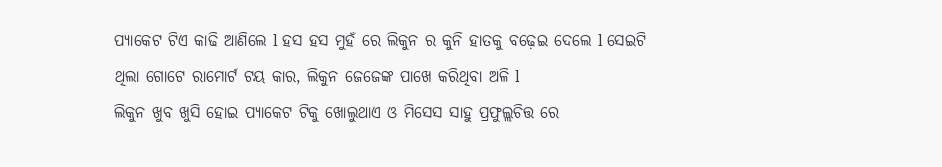ପ୍ୟାକେଟ ଟିଏ କାଢି ଆଣିଲେ l ହସ ହସ ମୁହଁ ରେ ଲିକୁନ ର କୁନି ହାତକୁ ବଢ଼େଇ ଦେଲେ l ସେଇଟି ଥିଲା ଗୋଟେ ରାମୋର୍ଟ ଟୟ କାର, ଲିକୁନ ଜେଜେଙ୍କ ପାଖେ କରିଥିବା ଅଳି l
ଲିକୁନ ଖୁବ ଖୁସି ହୋଇ ପ୍ୟାକେଟ ଟିକୁ ଖୋଲୁଥାଏ ଓ ମିସେସ ସାହୁ ପ୍ରଫୁଲ୍ଲଚିତ୍ତ ରେ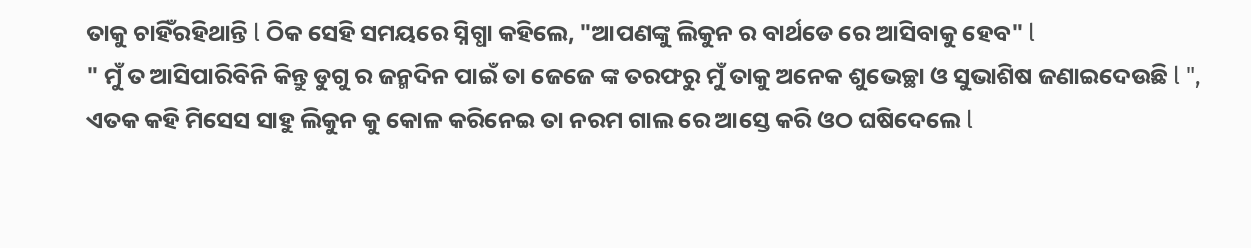ତାକୁ ଚାହିଁରହିଥାନ୍ତି l ଠିକ ସେହି ସମୟରେ ସ୍ନିଗ୍ଧା କହିଲେ, "ଆପଣଙ୍କୁ ଲିକୁନ ର ବାର୍ଥଡେ ରେ ଆସିବାକୁ ହେବ" l
" ମୁଁ ତ ଆସିପାରିବିନି କିନ୍ତୁ ଡୁଗୁ ର ଜନ୍ମଦିନ ପାଇଁ ତା ଜେଜେ ଙ୍କ ତରଫରୁ ମୁଁ ତାକୁ ଅନେକ ଶୁଭେଚ୍ଛା ଓ ସୁଭାଶିଷ ଜଣାଇଦେଉଛି l ", ଏତକ କହି ମିସେସ ସାହୁ ଲିକୁନ କୁ କୋଳ କରିନେଇ ତା ନରମ ଗାଲ ରେ ଆସ୍ତେ କରି ଓଠ ଘଷିଦେଲେ l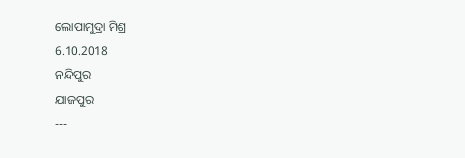ଲୋପାମୁଦ୍ରା ମିଶ୍ର
6.10.2018
ନନ୍ଦିପୁର
ଯାଜପୁର
---